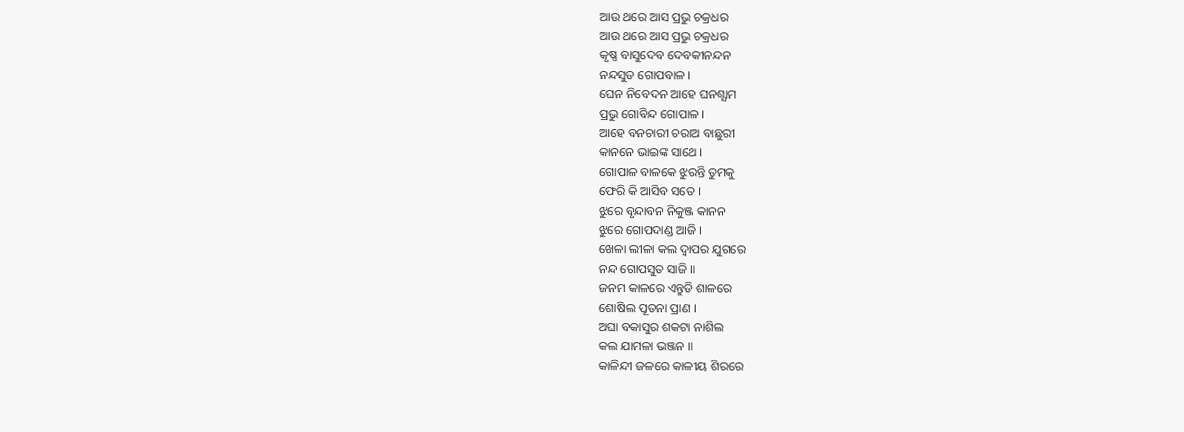ଆଉ ଥରେ ଆସ ପ୍ରଭୁ ଚକ୍ରଧର
ଆଉ ଥରେ ଆସ ପ୍ରଭୁ ଚକ୍ରଧର
କୃଷ୍ଣ ବାସୁଦେବ ଦେବକୀନନ୍ଦନ
ନନ୍ଦସୁତ ଗୋପବାଳ ।
ଘେନ ନିବେଦନ ଆହେ ଘନଶ୍ଯାମ
ପ୍ରଭୁ ଗୋବିନ୍ଦ ଗୋପାଳ ।
ଆହେ ବନଚାରୀ ଚରାଅ ବାଛୁରୀ
କାନନେ ଭାଇଙ୍କ ସାଥେ ।
ଗୋପାଳ ବାଳକେ ଝୁରନ୍ତି ତୁମକୁ
ଫେରି କି ଆସିବ ସତେ ।
ଝୁରେ ବୃନ୍ଦାବନ ନିକୁଞ୍ଜ କାନନ
ଝୁରେ ଗୋପଦାଣ୍ଡ ଆଜି ।
ଖେଳା ଲୀଳା କଲ ଦ୍ବାପର ଯୁଗରେ
ନନ୍ଦ ଗୋପସୁତ ସାଜି ॥
ଜନମ କାଳରେ ଏନ୍ତୁଡି ଶାଳରେ
ଶୋଷିଲ ପୂତନା ପ୍ରାଣ ।
ଅଘା ବକାସୁର ଶକଟା ନାଶିଲ
କଲ ଯାମଳା ଭଞ୍ଜନ ॥
କାଳିନ୍ଦୀ ଜଳରେ କାଳୀୟ ଶିରରେ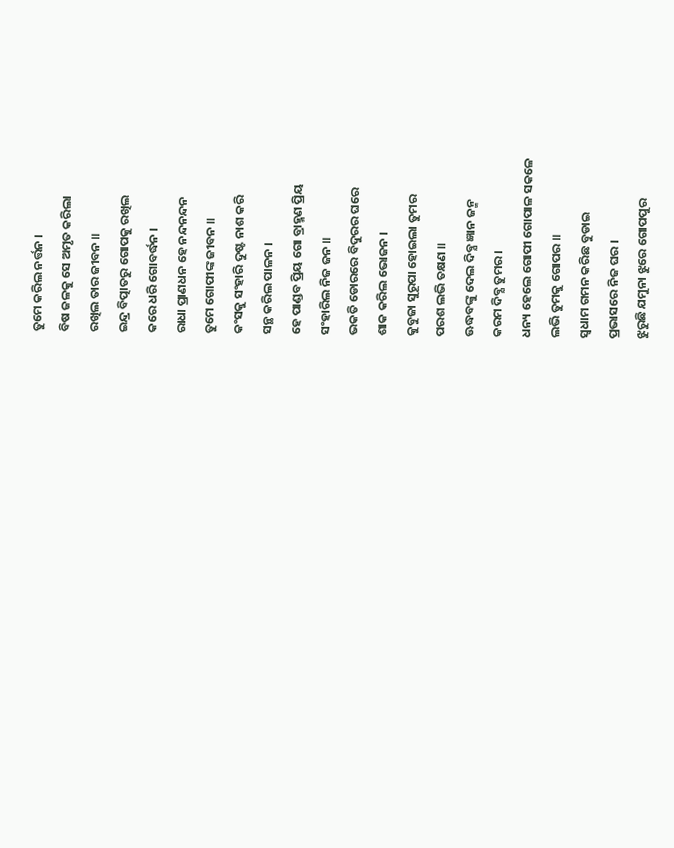ତୁମେ କରିଲ ନର୍ତ୍ତନ ।
ବିଷ ଜଳକୁ ସେ ଅମୃତ କରିଲା
ରଖିଲ ତାର ଜୀବନ ॥
ଇନ୍ଦ୍ର ବିତ୍ପାତରୁ ଗୋପକୁ ରଖିଲ
କରେ ଧରି ଗୋବର୍ଦ୍ଧନ ।
ରାଧା ପ୍ରାଣଧନ ହେ ନନ୍ଦନନ୍ଦନ
ତୁମେ ଗୋପୀଙ୍କ ଜୀବନ ॥
କଂସକୁ ସଂହାରି ଦୁଷ୍ଟ ନାଶ କରି
ସନ୍ଥ କରିଲ ପାଳନ ।
ହେ ପାଣ୍ଡବ ପ୍ରିୟ ଗୋ ବ୍ରାହ୍ମଣ ପ୍ରିୟ
ସଂହାରିଲ ନିଜ ଜନ ॥
ଭକତି ଡୋରରେ ବିଦୁରର ଘରେ
ଶାକ କରିଲ ଭୋଜନ ।
କୁବୁଜା ସୁରୂପା ହୋଇଲା ତୁମର
ପରଶ ଲଭି ତକ୍ଷଣ ॥
ଊଦ୍ଧବଙ୍କୁ ଦେଲ ଦିବ୍ଯ ଜ୍ଞାନ ଜନ୍ମ
କରମ ଦିବ୍ଯ ତୁମର ।
ଧନ୍ୟ ହେଲେ ଗୋପୀ ଗୋପାଳ ସକଳେ
ଲଭି ତୁମକୁ ଗୋପର ॥
ସ୍ବଧାମ ଗମନ କରିଛ ବୁଡାଇ
ପ୍ରଭାସରେ ନିଜ ଘର ।
ଝୁରୁଛି ଯମୁନା ଝୁରେ ଗୋପପୁର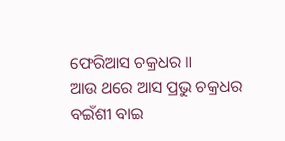ଫେରିଆସ ଚକ୍ରଧର ॥
ଆଉ ଥରେ ଆସ ପ୍ରଭୁ ଚକ୍ରଧର
ବଇଁଶୀ ବାଇ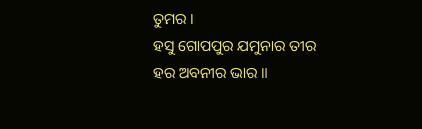ତୁମର ।
ହସୁ ଗୋପପୁର ଯମୁନାର ତୀର
ହର ଅବନୀର ଭାର ॥